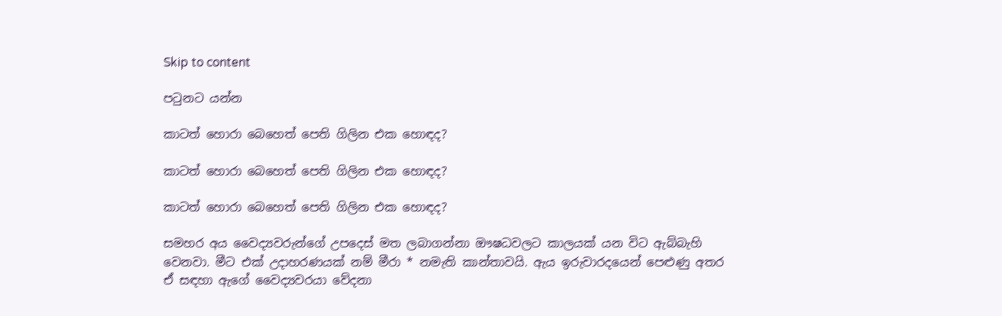Skip to content

පටුනට යන්න

කාටත් හොරා බෙහෙත් පෙති ගිලින එක හොඳද?

කාටත් හොරා බෙහෙත් පෙති ගිලින එක හොඳද?

කාටත් හොරා බෙහෙත් පෙති ගිලින එක හොඳද?

සමහර අය වෛද්‍යවරුන්ගේ උපදෙස් මත ලබාගන්නා ඖෂධවලට කාලයක් යන විට ඇබ්බැහි වෙනවා. මීට එක් උදාහරණයක් නම් මීරා * නමැති කාන්තාවයි. ඇය ඉරුවාරදයෙන් පෙළුණු අතර ඒ සඳහා ඇගේ වෛද්‍යවරයා වේදනා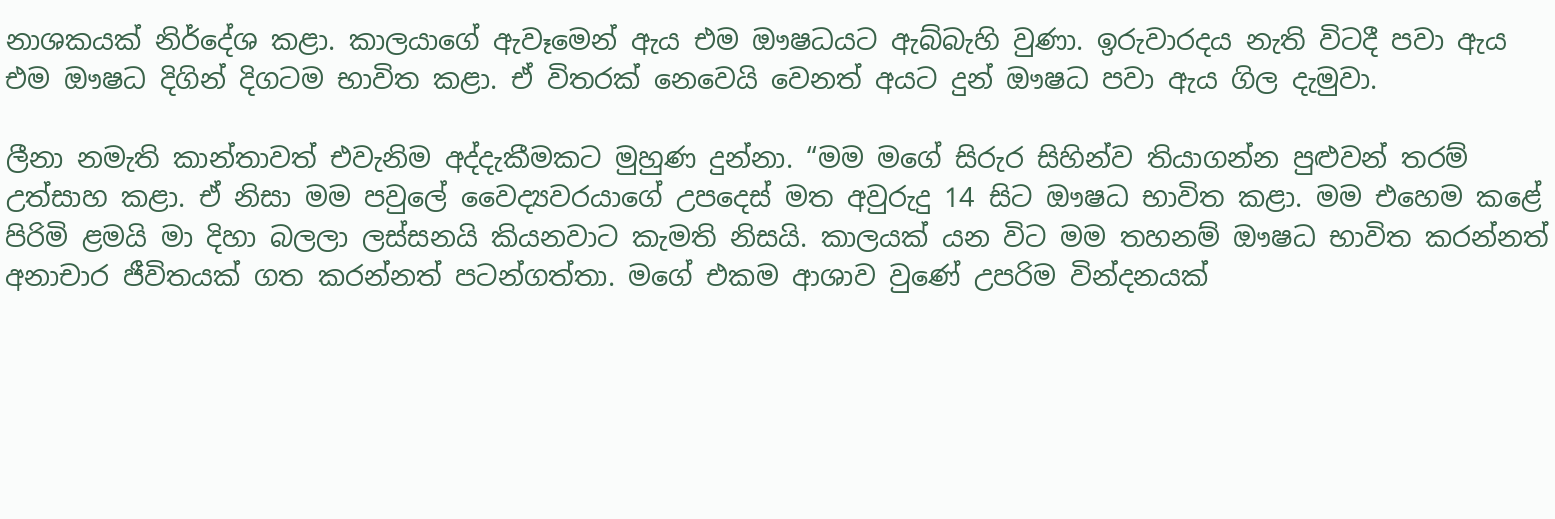නාශකයක් නිර්දේශ කළා. කාලයාගේ ඇවෑමෙන් ඇය එම ඖෂධයට ඇබ්බැහි වුණා. ඉරුවාරදය නැති විටදී පවා ඇය එම ඖෂධ දිගින් දිගටම භාවිත කළා. ඒ විතරක් නෙවෙයි වෙනත් අයට දුන් ඖෂධ පවා ඇය ගිල දැමුවා.

ලීනා නමැති කාන්තාවත් එවැනිම අද්දැකීමකට මුහුණ දුන්නා. “මම මගේ සිරුර සිහින්ව තියාගන්න පුළුවන් තරම් උත්සාහ කළා. ඒ නිසා මම පවුලේ වෛද්‍යවරයාගේ උපදෙස් මත අවුරුදු 14 සිට ඖෂධ භාවිත කළා. මම එහෙම කළේ පිරිමි ළමයි මා දිහා බලලා ලස්සනයි කියනවාට කැමති නිසයි. කාලයක් යන විට මම තහනම් ඖෂධ භාවිත කරන්නත් අනාචාර ජීවිතයක් ගත කරන්නත් පටන්ගත්තා. මගේ එකම ආශාව වුණේ උපරිම වින්දනයක්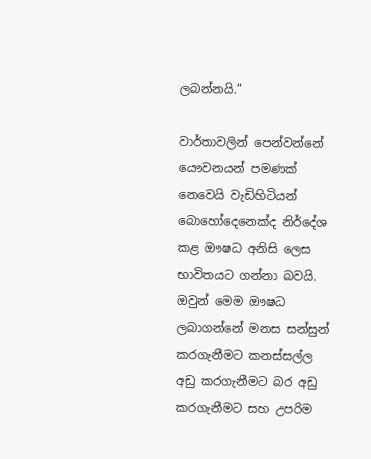ලබන්නයි.”

වාර්තාවලින් පෙන්වන්නේ යෞවනයන් පමණක් නෙවෙයි වැඩිහිටියන් බොහෝදෙනෙක්ද නිර්දේශ කළ ඖෂධ අනිසි ලෙස භාවිතයට ගන්නා බවයි. ඔවුන් මෙම ඖෂධ ලබාගන්නේ මනස සන්සුන් කරගැනීමට කනස්සල්ල අඩු කරගැනීමට බර අඩු කරගැනීමට සහ උපරිම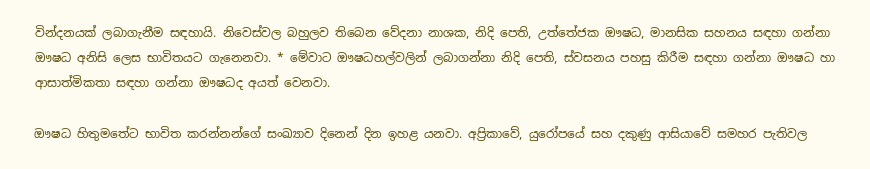වින්දනයක් ලබාගැනීම සඳහායි. නිවෙස්වල බහුලව තිබෙන වේදනා නාශක, නිදි පෙති, උත්තේජක ඖෂධ, මානසික සහනය සඳහා ගන්නා ඖෂධ අනිසි ලෙස භාවිතයට ගැනෙනවා. * මේවාට ඖෂධහල්වලින් ලබාගන්නා නිදි පෙති, ස්වසනය පහසු කිරීම සඳහා ගන්නා ඖෂධ හා ආසාත්මිකතා සඳහා ගන්නා ඖෂධද අයත් වෙනවා.

ඖෂධ හිතුමතේට භාවිත කරන්නන්ගේ සංඛ්‍යාව දිනෙන් දින ඉහළ යනවා. අප්‍රිකාවේ, යුරෝපයේ සහ දකුණු ආසියාවේ සමහර පැතිවල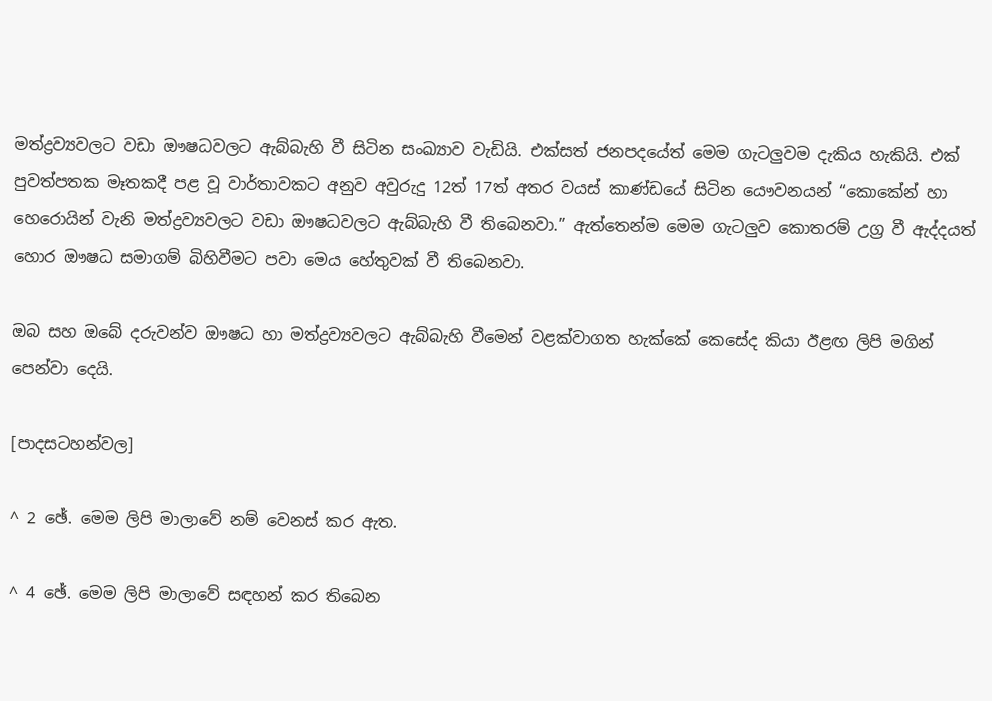මත්ද්‍රව්‍යවලට වඩා ඖෂධවලට ඇබ්බැහි වී සිටින සංඛ්‍යාව වැඩියි. එක්සත් ජනපදයේත් මෙම ගැටලුවම දැකිය හැකියි. එක් පුවත්පතක මෑතකදී පළ වූ වාර්තාවකට අනුව අවුරුදු 12ත් 17ත් අතර වයස් කාණ්ඩයේ සිටින යෞවනයන් “කොකේන් හා හෙරොයින් වැනි මත්ද්‍රව්‍යවලට වඩා ඖෂධවලට ඇබ්බැහි වී තිබෙනවා.” ඇත්තෙන්ම මෙම ගැටලුව කොතරම් උග්‍ර වී ඇද්දයත් හොර ඖෂධ සමාගම් බිහිවීමට පවා මෙය හේතුවක් වී තිබෙනවා.

ඔබ සහ ඔබේ දරුවන්ව ඖෂධ හා මත්ද්‍රව්‍යවලට ඇබ්බැහි වීමෙන් වළක්වාගත හැක්කේ කෙසේද කියා ඊළඟ ලිපි මගින් පෙන්වා දෙයි.

[පාදසටහන්වල]

^ 2 ඡේ. මෙම ලිපි මාලාවේ නම් වෙනස් කර ඇත.

^ 4 ඡේ. මෙම ලිපි මාලාවේ සඳහන් කර තිබෙන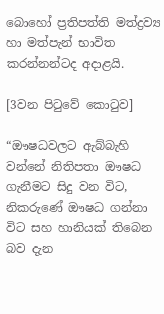බොහෝ ප්‍රතිපත්ති මත්ද්‍රව්‍ය හා මත්පැන් භාවිත කරන්නන්ටද අදාළයි.

[3වන පිටුවේ කොටුව]

“ඖෂධවලට ඇබ්බැහි වන්නේ නිතිපතා ඖෂධ ගැනීමට සිදු වන විට, නිකරුණේ ඖෂධ ගන්නා විට සහ හානියක් තිබෙන බව දැන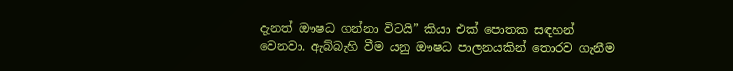දැනත් ඖෂධ ගන්නා විටයි” කියා එක් පොතක සඳහන් වෙනවා. ඇබ්බැහි වීම යනු ඖෂධ පාලනයකින් තොරව ගැනීම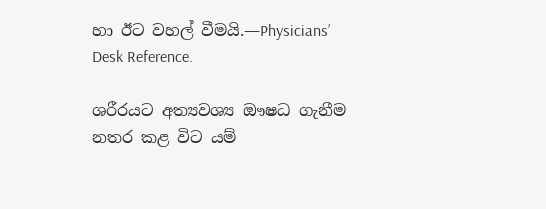හා ඊට වහල් වීමයි.—Physicians’ Desk Reference.

ශරීරයට අත්‍යවශ්‍ය ඖෂධ ගැනීම නතර කළ විට යම්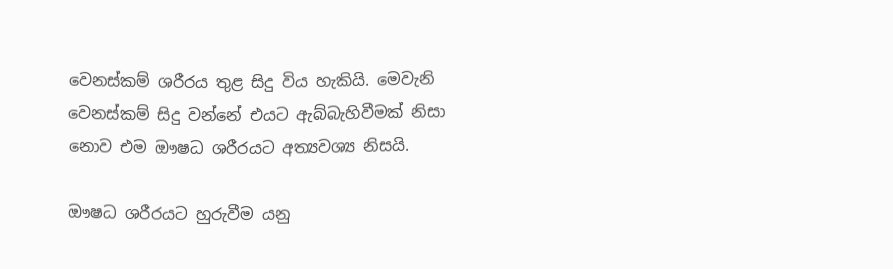වෙනස්කම් ශරීරය තුළ සිදු විය හැකියි. මෙවැනි වෙනස්කම් සිදු වන්නේ එයට ඇබ්බැහිවීමක් නිසා නොව එම ඖෂධ ශරීරයට අත්‍යවශ්‍ය නිසයි.

ඖෂධ ශරීරයට හුරුවීම යනු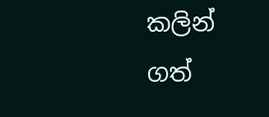කලින් ගත්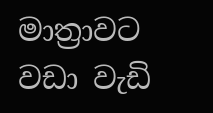මාත්‍රාවට වඩා වැඩි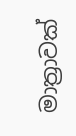මාත්‍රාවක්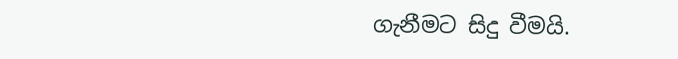ගැනීමට සිදු වීමයි.